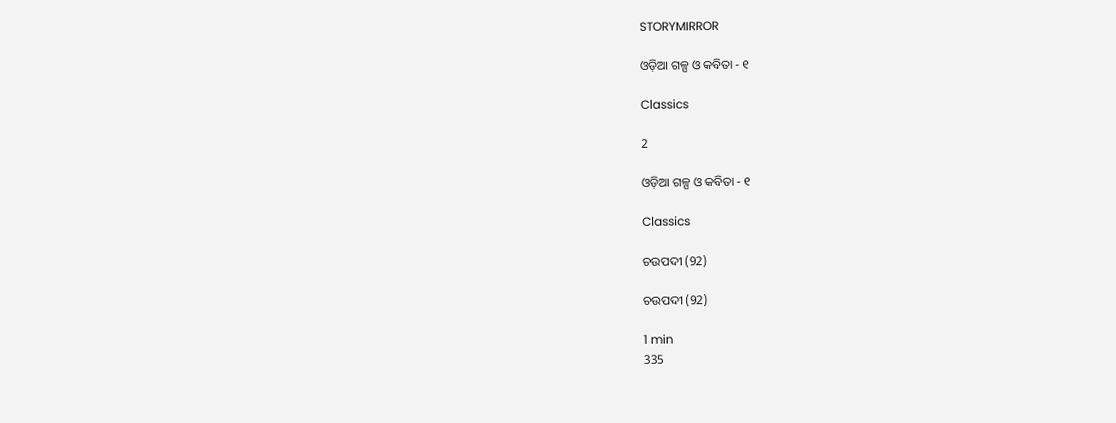STORYMIRROR

ଓଡ଼ିଆ ଗଳ୍ପ ଓ କବିତା - ୧

Classics

2

ଓଡ଼ିଆ ଗଳ୍ପ ଓ କବିତା - ୧

Classics

ଚଉପଦୀ (92)

ଚଉପଦୀ (92)

1 min
335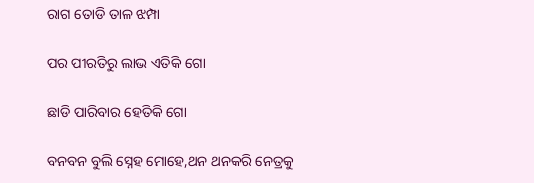ରାଗ ତୋଡି ତାଳ ଝମ୍ପା

ପର ପୀରତିରୁ ଲାଭ ଏତିକି ଗୋ

ଛାଡି ପାରିବାର ହେତିକି ଗୋ

ବନବନ ବୁଲି ସ୍ନେହ ମୋହେ,ଥନ ଥନକରି ନେତ୍ରକୁ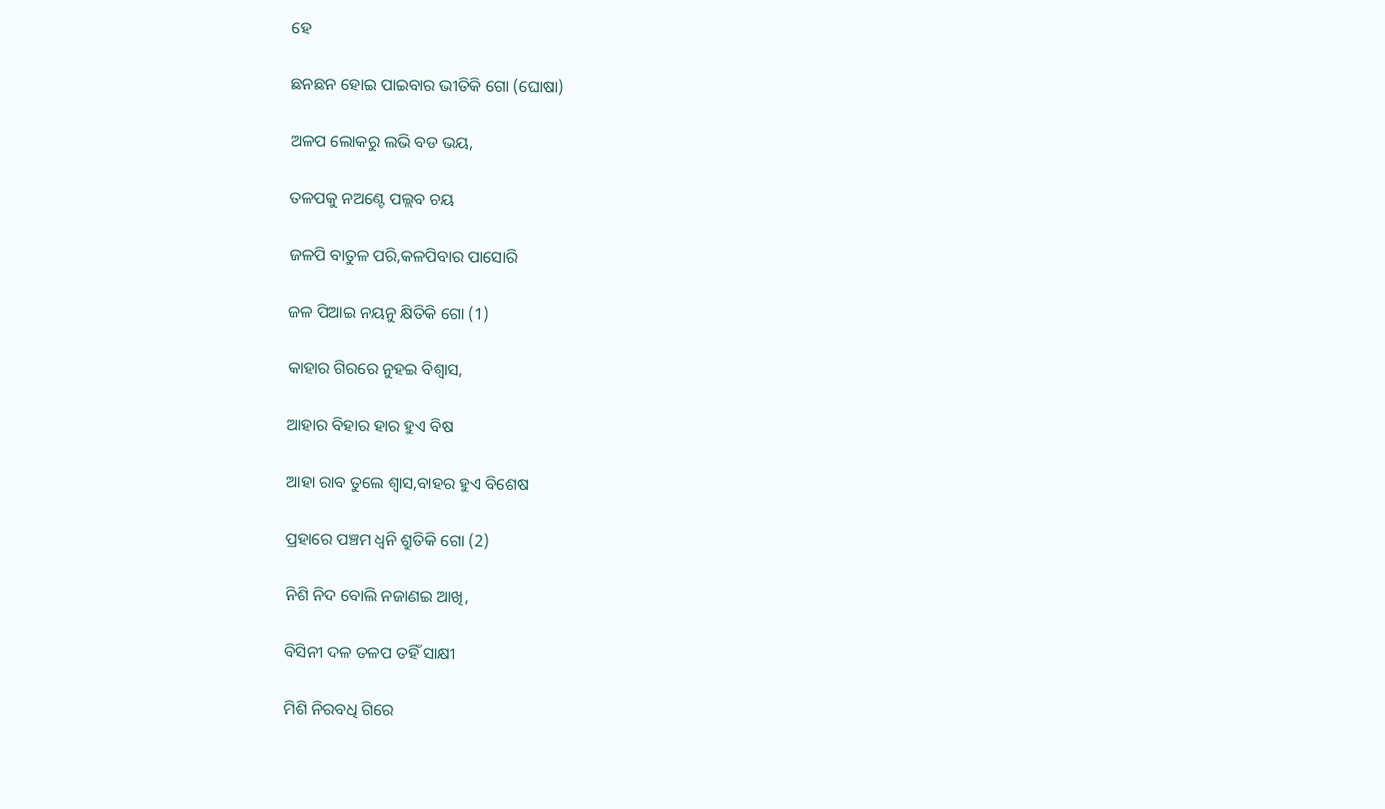ହେ

ଛନଛନ ହୋଇ ପାଇବାର ଭୀତିକି ଗୋ (ଘୋଷା)

ଅଳପ ଲୋକରୁ ଲଭି ବଡ ଭୟ,

ତଳପକୁ ନଅଣ୍ଟେ ପଲ୍ଲବ ଚୟ

ଜଳପି ବାତୁଳ ପରି,କଳପିବାର ପାସୋରି

ଜଳ ପିଆଇ ନୟନୁ କ୍ଷିତିକି ଗୋ (1)

କାହାର ଗିରରେ ନୁହଇ ବିଶ୍ୱାସ,

ଆହାର ବିହାର ହାର ହୁଏ ବିଷ

ଆହା ରାବ ତୁଲେ ଶ୍ୱାସ,ବାହର ହୁଏ ବିଶେଷ

ପ୍ରହାରେ ପଞ୍ଚମ ଧ୍ୱନି ଶ୍ରୁତିକି ଗୋ (2)

ନିଶି ନିଦ ବୋଲି ନଜାଣଇ ଆଖି,

ବିସିନୀ ଦଳ ତଳପ ତହିଁ ସାକ୍ଷୀ

ମିଶି ନିରବଧି ଗିରେ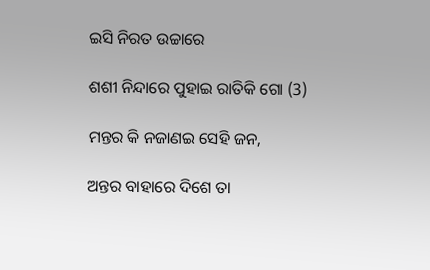ଇସି ନିରତ ଉଚ୍ଚାରେ

ଶଶୀ ନିନ୍ଦାରେ ପୁହାଇ ରାତିକି ଗୋ (3)

ମନ୍ତର କି ନଜାଣଇ ସେହି ଜନ,

ଅନ୍ତର ବାହାରେ ଦିଶେ ତା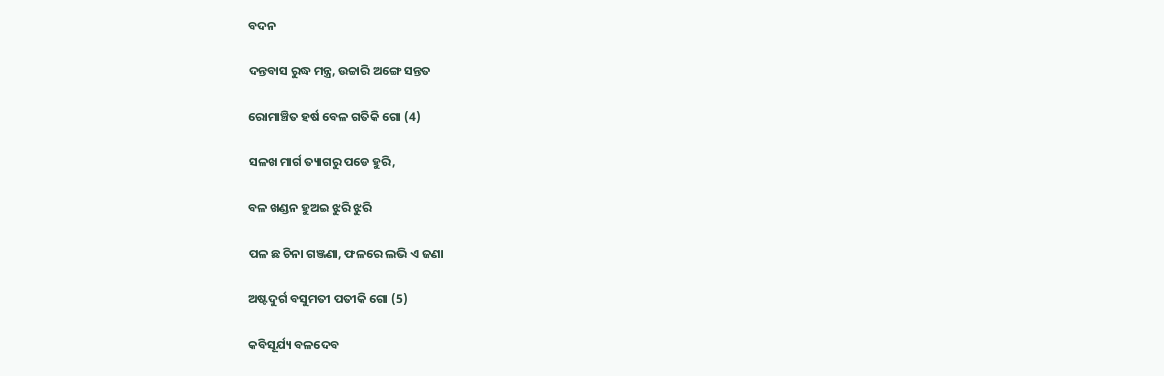ବଦନ

ଦନ୍ତବାସ ରୁଦ୍ଧ ମନ୍ତ୍ର, ଉଚ୍ଚାରି ଅଙ୍ଗେ ସନ୍ତତ

ରୋମାଞ୍ଚିତ ହର୍ଷ ବେଳ ଗତିକି ଗୋ (4)

ସଳଖ ମାର୍ଗ ତ୍ୟାଗରୁ ପଡେ ହୁରି,

ବଳ ଖଣ୍ଡନ ହୁଅଇ ଝୁରି ଝୁରି

ପଳ ଛ ଚିନା ଗଞ୍ଜଣା, ଫଳରେ ଲଭି ଏ ଜଣା

ଅଷ୍ଟଦୁର୍ଗ ବସୁମତୀ ପତୀକି ଗୋ (5)

କବିସୂର୍ଯ୍ୟ ବଳଦେବ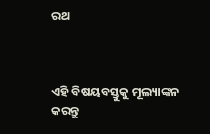ରଥ



ଏହି ବିଷୟବସ୍ତୁକୁ ମୂଲ୍ୟାଙ୍କନ କରନ୍ତୁ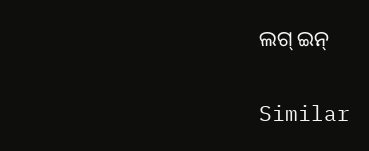ଲଗ୍ ଇନ୍

Similar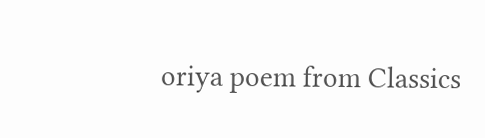oriya poem from Classics